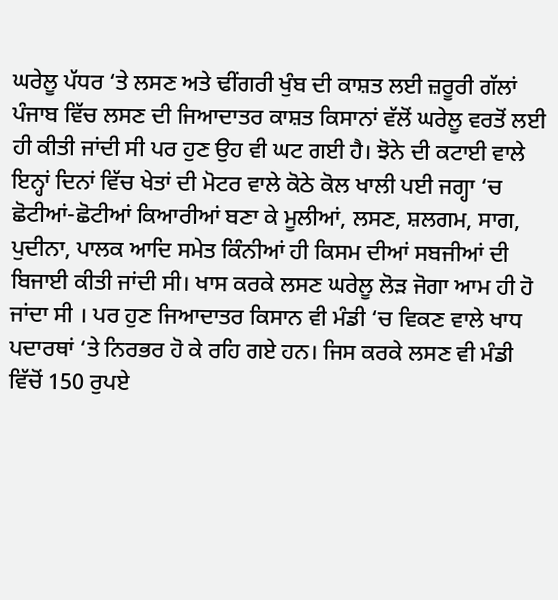ਘਰੇਲੂ ਪੱਧਰ ‘ਤੇ ਲਸਣ ਅਤੇ ਢੀਂਗਰੀ ਖੁੰਬ ਦੀ ਕਾਸ਼ਤ ਲਈ ਜ਼ਰੂਰੀ ਗੱਲਾਂ
ਪੰਜਾਬ ਵਿੱਚ ਲਸਣ ਦੀ ਜਿਆਦਾਤਰ ਕਾਸ਼ਤ ਕਿਸਾਨਾਂ ਵੱਲੋਂ ਘਰੇਲੂ ਵਰਤੋਂ ਲਈ ਹੀ ਕੀਤੀ ਜਾਂਦੀ ਸੀ ਪਰ ਹੁਣ ਉਹ ਵੀ ਘਟ ਗਈ ਹੈ। ਝੋਨੇ ਦੀ ਕਟਾਈ ਵਾਲੇ ਇਨ੍ਹਾਂ ਦਿਨਾਂ ਵਿੱਚ ਖੇਤਾਂ ਦੀ ਮੋਟਰ ਵਾਲੇ ਕੋਠੇ ਕੋਲ ਖਾਲੀ ਪਈ ਜਗ੍ਹਾ ‘ਚ ਛੋਟੀਆਂ-ਛੋਟੀਆਂ ਕਿਆਰੀਆਂ ਬਣਾ ਕੇ ਮੂਲੀਆਂ, ਲਸਣ, ਸ਼ਲਗਮ, ਸਾਗ, ਪੁਦੀਨਾ, ਪਾਲਕ ਆਦਿ ਸਮੇਤ ਕਿੰਨੀਆਂ ਹੀ ਕਿਸਮ ਦੀਆਂ ਸਬਜੀਆਂ ਦੀ ਬਿਜਾਈ ਕੀਤੀ ਜਾਂਦੀ ਸੀ। ਖਾਸ ਕਰਕੇ ਲਸਣ ਘਰੇਲੂ ਲੋੜ ਜੋਗਾ ਆਮ ਹੀ ਹੋ ਜਾਂਦਾ ਸੀ । ਪਰ ਹੁਣ ਜਿਆਦਾਤਰ ਕਿਸਾਨ ਵੀ ਮੰਡੀ ‘ਚ ਵਿਕਣ ਵਾਲੇ ਖਾਧ ਪਦਾਰਥਾਂ ‘ਤੇ ਨਿਰਭਰ ਹੋ ਕੇ ਰਹਿ ਗਏ ਹਨ। ਜਿਸ ਕਰਕੇ ਲਸਣ ਵੀ ਮੰਡੀ ਵਿੱਚੋਂ 150 ਰੁਪਏ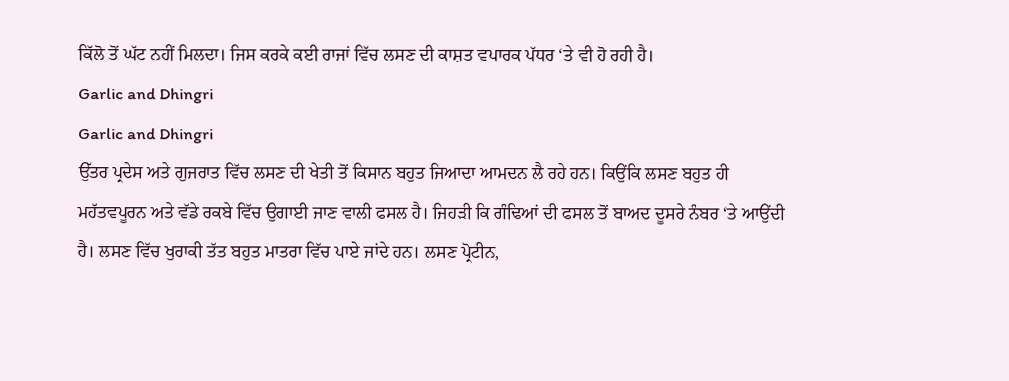ਕਿੱਲੋ ਤੋਂ ਘੱਟ ਨਹੀਂ ਮਿਲਦਾ। ਜਿਸ ਕਰਕੇ ਕਈ ਰਾਜਾਂ ਵਿੱਚ ਲਸਣ ਦੀ ਕਾਸ਼ਤ ਵਪਾਰਕ ਪੱਧਰ ‘ਤੇ ਵੀ ਹੋ ਰਹੀ ਹੈ।
Garlic and Dhingri
Garlic and Dhingri
ਉੱਤਰ ਪ੍ਰਦੇਸ ਅਤੇ ਗੁਜਰਾਤ ਵਿੱਚ ਲਸਣ ਦੀ ਖੇਤੀ ਤੋਂ ਕਿਸਾਨ ਬਹੁਤ ਜਿਆਦਾ ਆਮਦਨ ਲੈ ਰਹੇ ਹਨ। ਕਿਉਂਕਿ ਲਸਣ ਬਹੁਤ ਹੀ ਮਹੱਤਵਪੂਰਨ ਅਤੇ ਵੱਡੇ ਰਕਬੇ ਵਿੱਚ ਉਗਾਈ ਜਾਣ ਵਾਲੀ ਫਸਲ ਹੈ। ਜਿਹੜੀ ਕਿ ਗੰਢਿਆਂ ਦੀ ਫਸਲ ਤੋਂ ਬਾਅਦ ਦੂਸਰੇ ਨੰਬਰ ‘ਤੇ ਆਉਂਦੀ ਹੈ। ਲਸਣ ਵਿੱਚ ਖੁਰਾਕੀ ਤੱਤ ਬਹੁਤ ਮਾਤਰਾ ਵਿੱਚ ਪਾਏ ਜਾਂਦੇ ਹਨ। ਲਸਣ ਪ੍ਰੋਟੀਨ,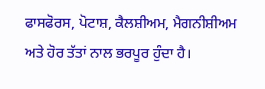ਫਾਸਫੋਰਸ, ਪੋਟਾਸ਼, ਕੈਲਸ਼ੀਅਮ, ਮੈਗਨੀਸ਼ੀਅਮ ਅਤੇ ਹੋਰ ਤੱਤਾਂ ਨਾਲ ਭਰਪੂਰ ਹੁੰਦਾ ਹੈ।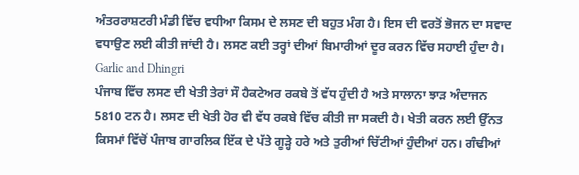ਅੰਤਰਰਾਸ਼ਟਰੀ ਮੰਡੀ ਵਿੱਚ ਵਧੀਆ ਕਿਸਮ ਦੇ ਲਸਣ ਦੀ ਬਹੁਤ ਮੰਗ ਹੈ। ਇਸ ਦੀ ਵਰਤੋਂ ਭੋਜਨ ਦਾ ਸਵਾਦ ਵਧਾਉਣ ਲਈ ਕੀਤੀ ਜਾਂਦੀ ਹੈ। ਲਸਣ ਕਈ ਤਰ੍ਹਾਂ ਦੀਆਂ ਬਿਮਾਰੀਆਂ ਦੂਰ ਕਰਨ ਵਿੱਚ ਸਹਾਈ ਹੁੰਦਾ ਹੈ।
Garlic and Dhingri
ਪੰਜਾਬ ਵਿੱਚ ਲਸਣ ਦੀ ਖੇਤੀ ਤੇਰਾਂ ਸੌ ਹੈਕਟੇਅਰ ਰਕਬੇ ਤੋਂ ਵੱਧ ਹੁੰਦੀ ਹੈ ਅਤੇ ਸਾਲਾਨਾ ਝਾੜ ਅੰਦਾਜਨ 5810 ਟਨ ਹੈ। ਲਸਣ ਦੀ ਖੇਤੀ ਹੋਰ ਵੀ ਵੱਧ ਰਕਬੇ ਵਿੱਚ ਕੀਤੀ ਜਾ ਸਕਦੀ ਹੈ। ਖੇਤੀ ਕਰਨ ਲਈ ਉੱਨਤ ਕਿਸਮਾਂ ਵਿੱਚੋਂ ਪੰਜਾਬ ਗਾਰਲਿਕ ਇੱਕ ਦੇ ਪੱਤੇ ਗੂੜ੍ਹੇ ਹਰੇ ਅਤੇ ਤੁਰੀਆਂ ਚਿੱਟੀਆਂ ਹੁੰਦੀਆਂ ਹਨ। ਗੰਢੀਆਂ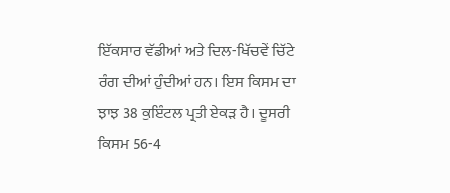ਇੱਕਸਾਰ ਵੱਡੀਆਂ ਅਤੇ ਦਿਲ-ਖਿੱਚਵੇਂ ਚਿੱਟੇ ਰੰਗ ਦੀਆਂ ਹੁੰਦੀਆਂ ਹਨ। ਇਸ ਕਿਸਮ ਦਾ ਝਾਝ 38 ਕੁਇੰਟਲ ਪ੍ਰਤੀ ਏਕੜ ਹੈ। ਦੂਸਰੀ ਕਿਸਮ 56-4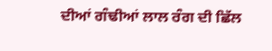ਦੀਆਂ ਗੰਢੀਆਂ ਲਾਲ ਰੰਗ ਦੀ ਛਿੱਲ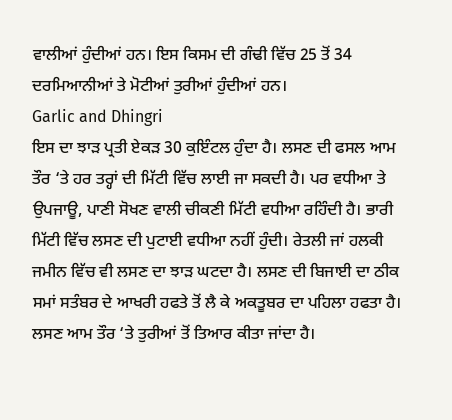ਵਾਲੀਆਂ ਹੁੰਦੀਆਂ ਹਨ। ਇਸ ਕਿਸਮ ਦੀ ਗੰਢੀ ਵਿੱਚ 25 ਤੋਂ 34 ਦਰਮਿਆਨੀਆਂ ਤੇ ਮੋਟੀਆਂ ਤੁਰੀਆਂ ਹੁੰਦੀਆਂ ਹਨ।
Garlic and Dhingri
ਇਸ ਦਾ ਝਾੜ ਪ੍ਰਤੀ ਏਕੜ 30 ਕੁਇੰਟਲ ਹੁੰਦਾ ਹੈ। ਲਸਣ ਦੀ ਫਸਲ ਆਮ ਤੌਰ ‘ਤੇ ਹਰ ਤਰ੍ਹਾਂ ਦੀ ਮਿੱਟੀ ਵਿੱਚ ਲਾਈ ਜਾ ਸਕਦੀ ਹੈ। ਪਰ ਵਧੀਆ ਤੇ ਉਪਜਾਊ, ਪਾਣੀ ਸੋਖਣ ਵਾਲੀ ਚੀਕਣੀ ਮਿੱਟੀ ਵਧੀਆ ਰਹਿੰਦੀ ਹੈ। ਭਾਰੀ ਮਿੱਟੀ ਵਿੱਚ ਲਸਣ ਦੀ ਪੁਟਾਈ ਵਧੀਆ ਨਹੀਂ ਹੁੰਦੀ। ਰੇਤਲੀ ਜਾਂ ਹਲਕੀ ਜਮੀਨ ਵਿੱਚ ਵੀ ਲਸਣ ਦਾ ਝਾੜ ਘਟਦਾ ਹੈ। ਲਸਣ ਦੀ ਬਿਜਾਈ ਦਾ ਠੀਕ ਸਮਾਂ ਸਤੰਬਰ ਦੇ ਆਖਰੀ ਹਫਤੇ ਤੋਂ ਲੈ ਕੇ ਅਕਤੂਬਰ ਦਾ ਪਹਿਲਾ ਹਫਤਾ ਹੈ। ਲਸਣ ਆਮ ਤੌਰ ‘ਤੇ ਤੁਰੀਆਂ ਤੋਂ ਤਿਆਰ ਕੀਤਾ ਜਾਂਦਾ ਹੈ।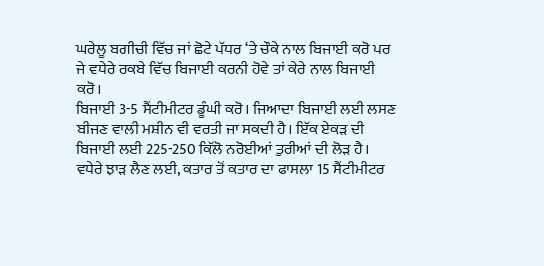ਘਰੇਲੂ ਬਗੀਚੀ ਵਿੱਚ ਜਾਂ ਛੋਟੇ ਪੱਧਰ ‘ਤੇ ਚੌਕੇ ਨਾਲ ਬਿਜਾਈ ਕਰੋ ਪਰ ਜੇ ਵਧੇਰੇ ਰਕਬੇ ਵਿੱਚ ਬਿਜਾਈ ਕਰਨੀ ਹੋਵੇ ਤਾਂ ਕੇਰੇ ਨਾਲ ਬਿਜਾਈ ਕਰੋ।
ਬਿਜਾਈ 3-5 ਸੈਂਟੀਮੀਟਰ ਡੂੰਘੀ ਕਰੋ। ਜਿਆਦਾ ਬਿਜਾਈ ਲਈ ਲਸਣ ਬੀਜਣ ਵਾਲੀ ਮਸ਼ੀਨ ਵੀ ਵਰਤੀ ਜਾ ਸਕਦੀ ਹੈ। ਇੱਕ ਏਕੜ ਦੀ ਬਿਜਾਈ ਲਈ 225-250 ਕਿੱਲੋ ਨਰੋਈਆਂ ਤੁਰੀਆਂ ਦੀ ਲੋੜ ਹੈ। ਵਧੇਰੇ ਝਾੜ ਲੈਣ ਲਈ, ਕਤਾਰ ਤੋਂ ਕਤਾਰ ਦਾ ਫਾਸਲਾ 15 ਸੈਂਟੀਮੀਟਰ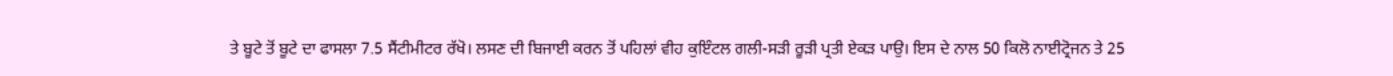ਤੇ ਬੂਟੇ ਤੋਂ ਬੂਟੇ ਦਾ ਫਾਸਲਾ 7.5 ਸੈਂਟੀਮੀਟਰ ਰੱਖੋ। ਲਸਣ ਦੀ ਬਿਜਾਈ ਕਰਨ ਤੋਂ ਪਹਿਲਾਂ ਵੀਹ ਕੁਇੰਟਲ ਗਲੀ-ਸੜੀ ਰੂੜੀ ਪ੍ਰਤੀ ਏਕੜ ਪਾਉ। ਇਸ ਦੇ ਨਾਲ 50 ਕਿਲੋ ਨਾਈਟ੍ਰੋਜਨ ਤੇ 25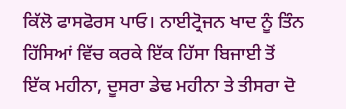ਕਿੱਲੋ ਫਾਸਫੋਰਸ ਪਾਓ। ਨਾਈਟ੍ਰੋਜਨ ਖਾਦ ਨੂੰ ਤਿੰਨ ਹਿੱਸਿਆਂ ਵਿੱਚ ਕਰਕੇ ਇੱਕ ਹਿੱਸਾ ਬਿਜਾਈ ਤੋਂ ਇੱਕ ਮਹੀਨਾ, ਦੂਸਰਾ ਡੇਢ ਮਹੀਨਾ ਤੇ ਤੀਸਰਾ ਦੋ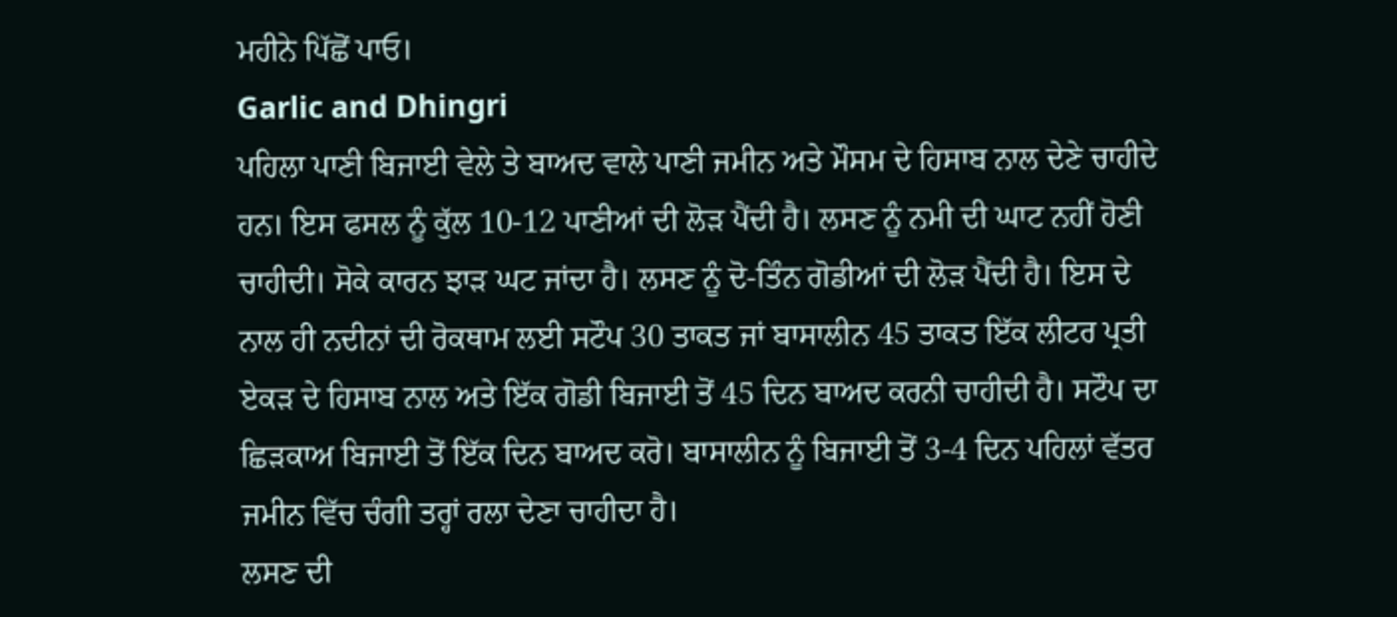ਮਹੀਨੇ ਪਿੱਛੋਂ ਪਾਓ।
Garlic and Dhingri
ਪਹਿਲਾ ਪਾਣੀ ਬਿਜਾਈ ਵੇਲੇ ਤੇ ਬਾਅਦ ਵਾਲੇ ਪਾਣੀ ਜਮੀਨ ਅਤੇ ਮੌਸਮ ਦੇ ਹਿਸਾਬ ਨਾਲ ਦੇਣੇ ਚਾਹੀਦੇ ਹਨ। ਇਸ ਫਸਲ ਨੂੰ ਕੁੱਲ 10-12 ਪਾਣੀਆਂ ਦੀ ਲੋੜ ਪੈਂਦੀ ਹੈ। ਲਸਣ ਨੂੰ ਨਮੀ ਦੀ ਘਾਟ ਨਹੀਂ ਹੋਣੀ ਚਾਹੀਦੀ। ਸੋਕੇ ਕਾਰਨ ਝਾੜ ਘਟ ਜਾਂਦਾ ਹੈ। ਲਸਣ ਨੂੰ ਦੋ-ਤਿੰਨ ਗੋਡੀਆਂ ਦੀ ਲੋੜ ਪੈਂਦੀ ਹੈ। ਇਸ ਦੇ ਨਾਲ ਹੀ ਨਦੀਨਾਂ ਦੀ ਰੋਕਥਾਮ ਲਈ ਸਟੌਪ 30 ਤਾਕਤ ਜਾਂ ਬਾਸਾਲੀਨ 45 ਤਾਕਤ ਇੱਕ ਲੀਟਰ ਪ੍ਰਤੀ ਏਕੜ ਦੇ ਹਿਸਾਬ ਨਾਲ ਅਤੇ ਇੱਕ ਗੋਡੀ ਬਿਜਾਈ ਤੋਂ 45 ਦਿਨ ਬਾਅਦ ਕਰਨੀ ਚਾਹੀਦੀ ਹੈ। ਸਟੌਪ ਦਾ ਛਿੜਕਾਅ ਬਿਜਾਈ ਤੋਂ ਇੱਕ ਦਿਨ ਬਾਅਦ ਕਰੋ। ਬਾਸਾਲੀਨ ਨੂੰ ਬਿਜਾਈ ਤੋਂ 3-4 ਦਿਨ ਪਹਿਲਾਂ ਵੱਤਰ ਜਮੀਨ ਵਿੱਚ ਚੰਗੀ ਤਰ੍ਹਾਂ ਰਲਾ ਦੇਣਾ ਚਾਹੀਦਾ ਹੈ।
ਲਸਣ ਦੀ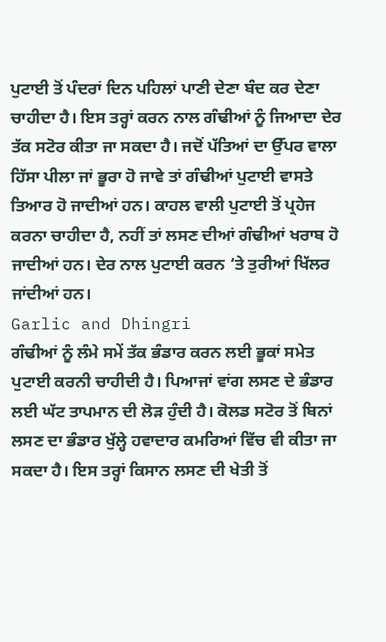ਪੁਟਾਈ ਤੋਂ ਪੰਦਰਾਂ ਦਿਨ ਪਹਿਲਾਂ ਪਾਣੀ ਦੇਣਾ ਬੰਦ ਕਰ ਦੇਣਾ ਚਾਹੀਦਾ ਹੈ। ਇਸ ਤਰ੍ਹਾਂ ਕਰਨ ਨਾਲ ਗੰਢੀਆਂ ਨੂੰ ਜਿਆਦਾ ਦੇਰ ਤੱਕ ਸਟੋਰ ਕੀਤਾ ਜਾ ਸਕਦਾ ਹੈ। ਜਦੋਂ ਪੱਤਿਆਂ ਦਾ ਉੱਪਰ ਵਾਲਾ ਹਿੱਸਾ ਪੀਲਾ ਜਾਂ ਭੂਰਾ ਹੋ ਜਾਵੇ ਤਾਂ ਗੰਢੀਆਂ ਪੁਟਾਈ ਵਾਸਤੇ ਤਿਆਰ ਹੋ ਜਾਦੀਆਂ ਹਨ। ਕਾਹਲ ਵਾਲੀ ਪੁਟਾਈ ਤੋਂ ਪ੍ਰਹੇਜ ਕਰਨਾ ਚਾਹੀਦਾ ਹੈ, ਨਹੀਂ ਤਾਂ ਲਸਣ ਦੀਆਂ ਗੰਢੀਆਂ ਖਰਾਬ ਹੋ ਜਾਦੀਆਂ ਹਨ। ਦੇਰ ਨਾਲ ਪੁਟਾਈ ਕਰਨ ‘ਤੇ ਤੁਰੀਆਂ ਖਿੱਲਰ ਜਾਂਦੀਆਂ ਹਨ।
Garlic and Dhingri
ਗੰਢੀਆਂ ਨੂੰ ਲੰਮੇ ਸਮੇਂ ਤੱਕ ਭੰਡਾਰ ਕਰਨ ਲਈ ਭੂਕਾਂ ਸਮੇਤ ਪੁਟਾਈ ਕਰਨੀ ਚਾਹੀਦੀ ਹੈ। ਪਿਆਜਾਂ ਵਾਂਗ ਲਸਣ ਦੇ ਭੰਡਾਰ ਲਈ ਘੱਟ ਤਾਪਮਾਨ ਦੀ ਲੋੜ ਹੁੰਦੀ ਹੈ। ਕੋਲਡ ਸਟੋਰ ਤੋਂ ਬਿਨਾਂ ਲਸਣ ਦਾ ਭੰਡਾਰ ਖੁੱਲ੍ਹੇ ਹਵਾਦਾਰ ਕਮਰਿਆਂ ਵਿੱਚ ਵੀ ਕੀਤਾ ਜਾ ਸਕਦਾ ਹੈ। ਇਸ ਤਰ੍ਹਾਂ ਕਿਸਾਨ ਲਸਣ ਦੀ ਖੇਤੀ ਤੋਂ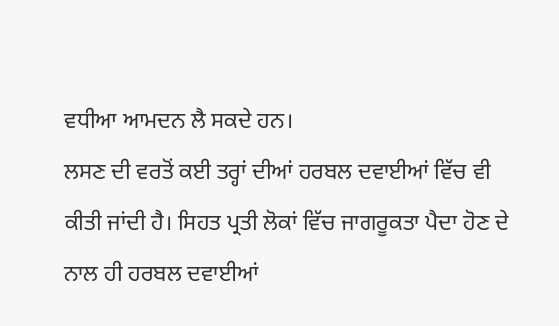ਵਧੀਆ ਆਮਦਨ ਲੈ ਸਕਦੇ ਹਨ।
ਲਸਣ ਦੀ ਵਰਤੋਂ ਕਈ ਤਰ੍ਹਾਂ ਦੀਆਂ ਹਰਬਲ ਦਵਾਈਆਂ ਵਿੱਚ ਵੀ ਕੀਤੀ ਜਾਂਦੀ ਹੈ। ਸਿਹਤ ਪ੍ਰਤੀ ਲੋਕਾਂ ਵਿੱਚ ਜਾਗਰੂਕਤਾ ਪੈਦਾ ਹੋਣ ਦੇ ਨਾਲ ਹੀ ਹਰਬਲ ਦਵਾਈਆਂ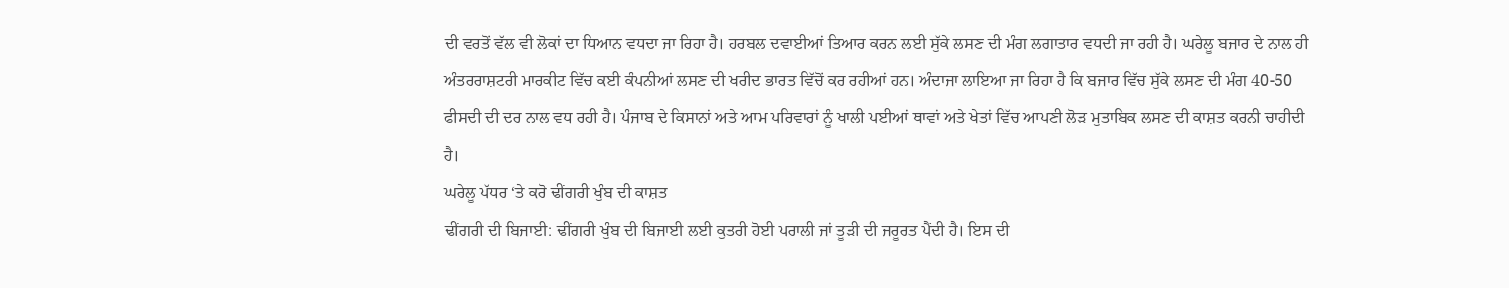ਦੀ ਵਰਤੋਂ ਵੱਲ ਵੀ ਲੋਕਾਂ ਦਾ ਧਿਆਨ ਵਧਦਾ ਜਾ ਰਿਹਾ ਹੈ। ਹਰਬਲ ਦਵਾਈਆਂ ਤਿਆਰ ਕਰਨ ਲਈ ਸੁੱਕੇ ਲਸਣ ਦੀ ਮੰਗ ਲਗਾਤਾਰ ਵਧਦੀ ਜਾ ਰਹੀ ਹੈ। ਘਰੇਲੂ ਬਜਾਰ ਦੇ ਨਾਲ ਹੀ ਅੰਤਰਰਾਸ਼ਟਰੀ ਮਾਰਕੀਟ ਵਿੱਚ ਕਈ ਕੰਪਨੀਆਂ ਲਸਣ ਦੀ ਖਰੀਦ ਭਾਰਤ ਵਿੱਚੋਂ ਕਰ ਰਹੀਆਂ ਹਨ। ਅੰਦਾਜਾ ਲਾਇਆ ਜਾ ਰਿਹਾ ਹੈ ਕਿ ਬਜਾਰ ਵਿੱਚ ਸੁੱਕੇ ਲਸਣ ਦੀ ਮੰਗ 40-50 ਫੀਸਦੀ ਦੀ ਦਰ ਨਾਲ ਵਧ ਰਹੀ ਹੈ। ਪੰਜਾਬ ਦੇ ਕਿਸਾਨਾਂ ਅਤੇ ਆਮ ਪਰਿਵਾਰਾਂ ਨੂੰ ਖਾਲੀ ਪਈਆਂ ਥਾਵਾਂ ਅਤੇ ਖੇਤਾਂ ਵਿੱਚ ਆਪਣੀ ਲੋੜ ਮੁਤਾਬਿਕ ਲਸਣ ਦੀ ਕਾਸ਼ਤ ਕਰਨੀ ਚਾਹੀਦੀ ਹੈ।
ਘਰੇਲੂ ਪੱਧਰ ‘ਤੇ ਕਰੋ ਢੀਂਗਰੀ ਖੁੰਬ ਦੀ ਕਾਸ਼ਤ
ਢੀਂਗਰੀ ਦੀ ਬਿਜਾਈ: ਢੀਂਗਰੀ ਖੁੰਬ ਦੀ ਬਿਜਾਈ ਲਈ ਕੁਤਰੀ ਹੋਈ ਪਰਾਲੀ ਜਾਂ ਤੂੜੀ ਦੀ ਜਰੂਰਤ ਪੈਂਦੀ ਹੈ। ਇਸ ਦੀ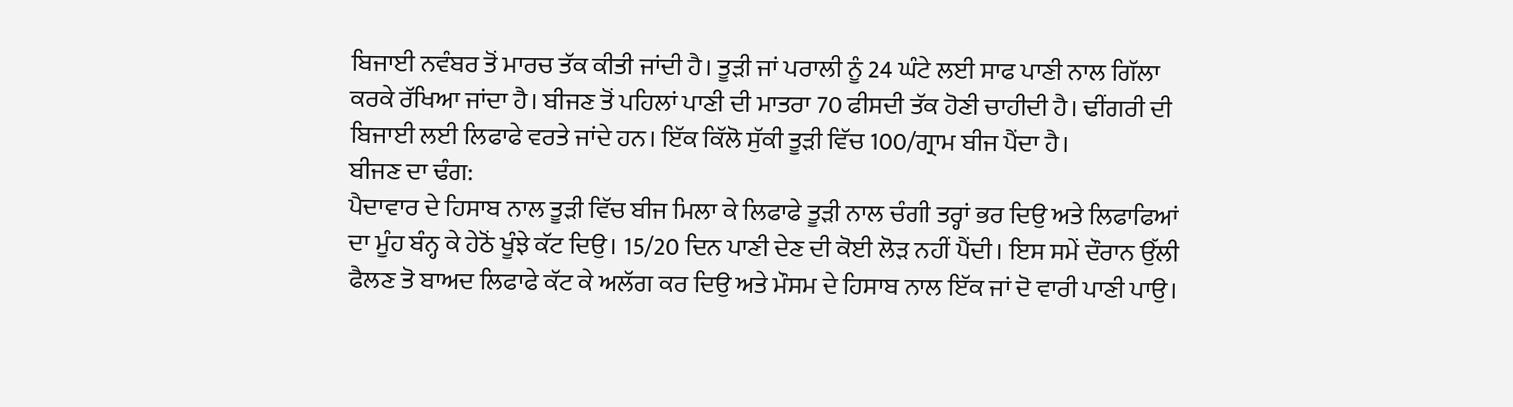ਬਿਜਾਈ ਨਵੰਬਰ ਤੋਂ ਮਾਰਚ ਤੱਕ ਕੀਤੀ ਜਾਂਦੀ ਹੈ। ਤੂੜੀ ਜਾਂ ਪਰਾਲੀ ਨੂੰ 24 ਘੰਟੇ ਲਈ ਸਾਫ ਪਾਣੀ ਨਾਲ ਗਿੱਲਾ ਕਰਕੇ ਰੱਖਿਆ ਜਾਂਦਾ ਹੈ। ਬੀਜਣ ਤੋਂ ਪਹਿਲਾਂ ਪਾਣੀ ਦੀ ਮਾਤਰਾ 70 ਫੀਸਦੀ ਤੱਕ ਹੋਣੀ ਚਾਹੀਦੀ ਹੈ। ਢੀਂਗਰੀ ਦੀ ਬਿਜਾਈ ਲਈ ਲਿਫਾਫੇ ਵਰਤੇ ਜਾਂਦੇ ਹਨ। ਇੱਕ ਕਿੱਲੋ ਸੁੱਕੀ ਤੂੜੀ ਵਿੱਚ 100/ਗ੍ਰਾਮ ਬੀਜ ਪੈਂਦਾ ਹੈ।
ਬੀਜਣ ਦਾ ਢੰਗ:
ਪੈਦਾਵਾਰ ਦੇ ਹਿਸਾਬ ਨਾਲ ਤੂੜੀ ਵਿੱਚ ਬੀਜ ਮਿਲਾ ਕੇ ਲਿਫਾਫੇ ਤੂੜੀ ਨਾਲ ਚੰਗੀ ਤਰ੍ਹਾਂ ਭਰ ਦਿਉ ਅਤੇ ਲਿਫਾਫਿਆਂ ਦਾ ਮੂੰਹ ਬੰਨ੍ਹ ਕੇ ਹੇਠੋਂ ਖੂੰਝੇ ਕੱਟ ਦਿਉ। 15/20 ਦਿਨ ਪਾਣੀ ਦੇਣ ਦੀ ਕੋਈ ਲੋੜ ਨਹੀਂ ਪੈਂਦੀ। ਇਸ ਸਮੇਂ ਦੌਰਾਨ ਉੱਲੀ ਫੈਲਣ ਤੋ ਬਾਅਦ ਲਿਫਾਫੇ ਕੱਟ ਕੇ ਅਲੱਗ ਕਰ ਦਿਉ ਅਤੇ ਮੌਸਮ ਦੇ ਹਿਸਾਬ ਨਾਲ ਇੱਕ ਜਾਂ ਦੋ ਵਾਰੀ ਪਾਣੀ ਪਾਉ।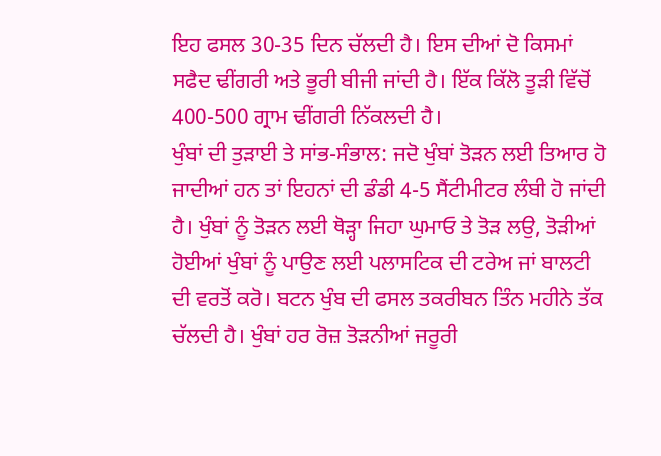ਇਹ ਫਸਲ 30-35 ਦਿਨ ਚੱਲਦੀ ਹੈ। ਇਸ ਦੀਆਂ ਦੋ ਕਿਸਮਾਂ ਸਫੈਦ ਢੀਂਗਰੀ ਅਤੇ ਭੂਰੀ ਬੀਜੀ ਜਾਂਦੀ ਹੈ। ਇੱਕ ਕਿੱਲੋ ਤੂੜੀ ਵਿੱਚੋਂ 400-500 ਗ੍ਰਾਮ ਢੀਂਗਰੀ ਨਿੱਕਲਦੀ ਹੈ।
ਖੁੰਬਾਂ ਦੀ ਤੁੜਾਈ ਤੇ ਸਾਂਭ-ਸੰਭਾਲ: ਜਦੋ ਖੁੰਬਾਂ ਤੋੜਨ ਲਈ ਤਿਆਰ ਹੋ ਜਾਦੀਆਂ ਹਨ ਤਾਂ ਇਹਨਾਂ ਦੀ ਡੰਡੀ 4-5 ਸੈਂਟੀਮੀਟਰ ਲੰਬੀ ਹੋ ਜਾਂਦੀ ਹੈ। ਖੁੰਬਾਂ ਨੂੰ ਤੋੜਨ ਲਈ ਥੋੜ੍ਹਾ ਜਿਹਾ ਘੁਮਾਓ ਤੇ ਤੋੜ ਲਉ, ਤੋੜੀਆਂ ਹੋਈਆਂ ਖੁੰਬਾਂ ਨੂੰ ਪਾਉਣ ਲਈ ਪਲਾਸਟਿਕ ਦੀ ਟਰੇਅ ਜਾਂ ਬਾਲਟੀ ਦੀ ਵਰਤੋਂ ਕਰੋ। ਬਟਨ ਖੁੰਬ ਦੀ ਫਸਲ ਤਕਰੀਬਨ ਤਿੰਨ ਮਹੀਨੇ ਤੱਕ ਚੱਲਦੀ ਹੈ। ਖੁੰਬਾਂ ਹਰ ਰੋਜ਼ ਤੋੜਨੀਆਂ ਜਰੂਰੀ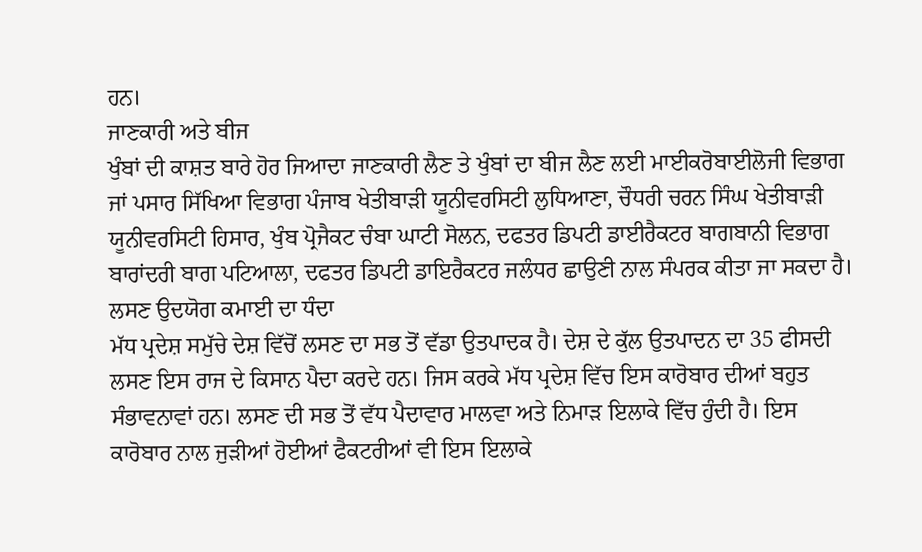ਹਨ।
ਜਾਣਕਾਰੀ ਅਤੇ ਬੀਜ
ਖੁੰਬਾਂ ਦੀ ਕਾਸ਼ਤ ਬਾਰੇ ਹੋਰ ਜਿਆਦਾ ਜਾਣਕਾਰੀ ਲੈਣ ਤੇ ਖੁੰਬਾਂ ਦਾ ਬੀਜ ਲੈਣ ਲਈ ਮਾਈਕਰੋਬਾਈਲੋਜੀ ਵਿਭਾਗ ਜਾਂ ਪਸਾਰ ਸਿੱਖਿਆ ਵਿਭਾਗ ਪੰਜਾਬ ਖੇਤੀਬਾੜੀ ਯੂਨੀਵਰਸਿਟੀ ਲੁਧਿਆਣਾ, ਚੌਧਰੀ ਚਰਨ ਸਿੰਘ ਖੇਤੀਬਾੜੀ ਯੂਨੀਵਰਸਿਟੀ ਹਿਸਾਰ, ਖੁੰਬ ਪ੍ਰੋਜੈਕਟ ਚੰਬਾ ਘਾਟੀ ਸੋਲਨ, ਦਫਤਰ ਡਿਪਟੀ ਡਾਈਰੈਕਟਰ ਬਾਗਬਾਨੀ ਵਿਭਾਗ ਬਾਰਾਂਦਰੀ ਬਾਗ ਪਟਿਆਲਾ, ਦਫਤਰ ਡਿਪਟੀ ਡਾਇਰੈਕਟਰ ਜਲੰਧਰ ਛਾਉਣੀ ਨਾਲ ਸੰਪਰਕ ਕੀਤਾ ਜਾ ਸਕਦਾ ਹੈ।
ਲਸਣ ਉਦਯੋਗ ਕਮਾਈ ਦਾ ਧੰਦਾ
ਮੱਧ ਪ੍ਰਦੇਸ਼ ਸਮੁੱਚੇ ਦੇਸ਼ ਵਿੱਚੋਂ ਲਸਣ ਦਾ ਸਭ ਤੋਂ ਵੱਡਾ ਉਤਪਾਦਕ ਹੈ। ਦੇਸ਼ ਦੇ ਕੁੱਲ ਉਤਪਾਦਨ ਦਾ 35 ਫੀਸਦੀ ਲਸਣ ਇਸ ਰਾਜ ਦੇ ਕਿਸਾਨ ਪੈਦਾ ਕਰਦੇ ਹਨ। ਜਿਸ ਕਰਕੇ ਮੱਧ ਪ੍ਰਦੇਸ਼ ਵਿੱਚ ਇਸ ਕਾਰੋਬਾਰ ਦੀਆਂ ਬਹੁਤ ਸੰਭਾਵਨਾਵਾਂ ਹਨ। ਲਸਣ ਦੀ ਸਭ ਤੋਂ ਵੱਧ ਪੈਦਾਵਾਰ ਮਾਲਵਾ ਅਤੇ ਨਿਮਾੜ ਇਲਾਕੇ ਵਿੱਚ ਹੁੰਦੀ ਹੈ। ਇਸ ਕਾਰੋਬਾਰ ਨਾਲ ਜੁੜੀਆਂ ਹੋਈਆਂ ਫੈਕਟਰੀਆਂ ਵੀ ਇਸ ਇਲਾਕੇ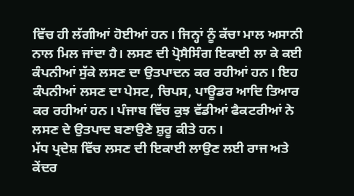ਵਿੱਚ ਹੀ ਲੱਗੀਆਂ ਹੋਈਆਂ ਹਨ। ਜਿਨ੍ਹਾਂ ਨੂੰ ਕੱਚਾ ਮਾਲ ਅਸਾਨੀ ਨਾਲ ਮਿਲ ਜਾਂਦਾ ਹੈ। ਲਸਣ ਦੀ ਪ੍ਰੋਸੈਸਿੰਗ ਇਕਾਈ ਲਾ ਕੇ ਕਈ ਕੰਪਨੀਆਂ ਸੁੱਕੇ ਲਸਣ ਦਾ ਉਤਪਾਦਨ ਕਰ ਰਹੀਆਂ ਹਨ। ਇਹ ਕੰਪਨੀਆਂ ਲਸਣ ਦਾ ਪੇਸਟ, ਚਿਪਸ, ਪਾਊਡਰ ਆਦਿ ਤਿਆਰ ਕਰ ਰਹੀਆਂ ਹਨ। ਪੰਜਾਬ ਵਿੱਚ ਕੁਝ ਵੱਡੀਆਂ ਫੈਕਟਰੀਆਂ ਨੇ ਲਸਣ ਦੇ ਉਤਪਾਦ ਬਣਾਉਣੇ ਸ਼ੁਰੂ ਕੀਤੇ ਹਨ।
ਮੱਧ ਪ੍ਰਦੇਸ਼ ਵਿੱਚ ਲਸਣ ਦੀ ਇਕਾਈ ਲਾਉਣ ਲਈ ਰਾਜ ਅਤੇ ਕੇਂਦਰ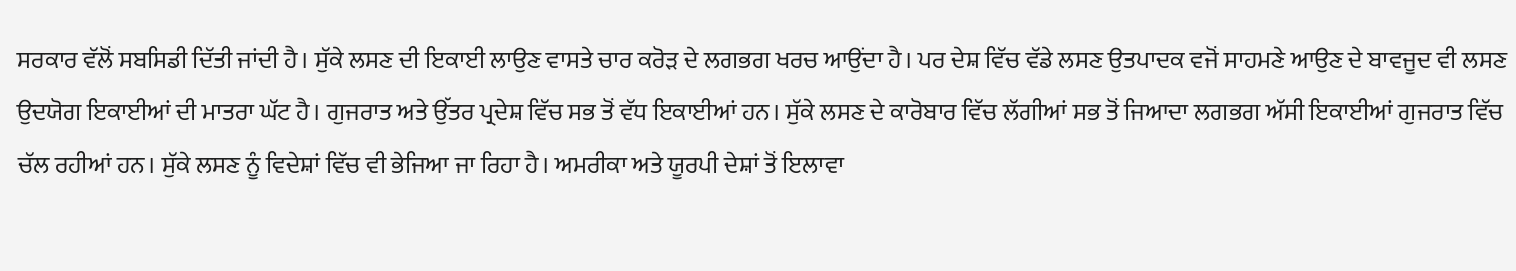ਸਰਕਾਰ ਵੱਲੋਂ ਸਬਸਿਡੀ ਦਿੱਤੀ ਜਾਂਦੀ ਹੈ। ਸੁੱਕੇ ਲਸਣ ਦੀ ਇਕਾਈ ਲਾਉਣ ਵਾਸਤੇ ਚਾਰ ਕਰੋੜ ਦੇ ਲਗਭਗ ਖਰਚ ਆਉਂਦਾ ਹੈ। ਪਰ ਦੇਸ਼ ਵਿੱਚ ਵੱਡੇ ਲਸਣ ਉਤਪਾਦਕ ਵਜੋਂ ਸਾਹਮਣੇ ਆਉਣ ਦੇ ਬਾਵਜੂਦ ਵੀ ਲਸਣ ਉਦਯੋਗ ਇਕਾਈਆਂ ਦੀ ਮਾਤਰਾ ਘੱਟ ਹੈ। ਗੁਜਰਾਤ ਅਤੇ ਉੱਤਰ ਪ੍ਰਦੇਸ਼ ਵਿੱਚ ਸਭ ਤੋਂ ਵੱਧ ਇਕਾਈਆਂ ਹਨ। ਸੁੱਕੇ ਲਸਣ ਦੇ ਕਾਰੋਬਾਰ ਵਿੱਚ ਲੱਗੀਆਂ ਸਭ ਤੋਂ ਜਿਆਦਾ ਲਗਭਗ ਅੱਸੀ ਇਕਾਈਆਂ ਗੁਜਰਾਤ ਵਿੱਚ ਚੱਲ ਰਹੀਆਂ ਹਨ। ਸੁੱਕੇ ਲਸਣ ਨੂੰ ਵਿਦੇਸ਼ਾਂ ਵਿੱਚ ਵੀ ਭੇਜਿਆ ਜਾ ਰਿਹਾ ਹੈ। ਅਮਰੀਕਾ ਅਤੇ ਯੂਰਪੀ ਦੇਸ਼ਾਂ ਤੋਂ ਇਲਾਵਾ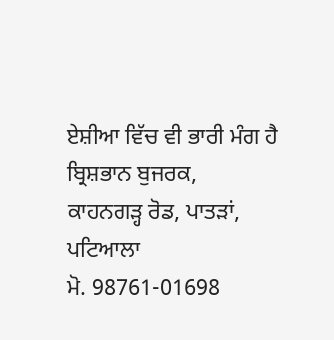ਏਸ਼ੀਆ ਵਿੱਚ ਵੀ ਭਾਰੀ ਮੰਗ ਹੈ
ਬ੍ਰਿਸ਼ਭਾਨ ਬੁਜਰਕ,
ਕਾਹਨਗੜ੍ਹ ਰੋਡ, ਪਾਤੜਾਂ, ਪਟਿਆਲਾ
ਮੋ. 98761-01698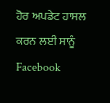ਹੋਰ ਅਪਡੇਟ ਹਾਸਲ ਕਰਨ ਲਈ ਸਾਨੂੰ Facebook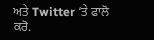ਅਤੇ Twitter ‘ਤੇ ਫਾਲੋ ਕਰੋ.